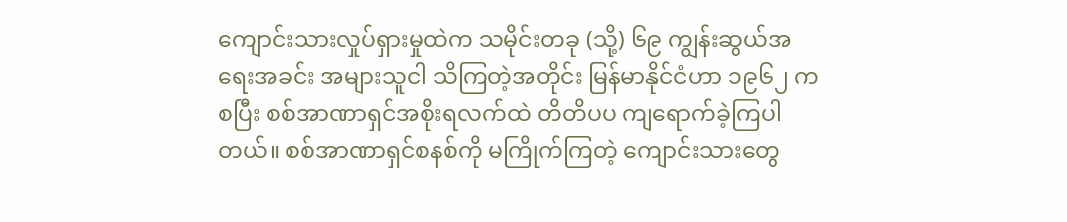ကျောင်းသားလှုပ်ရှားမှုထဲက သမိုင်းတခု (သို့) ၆၉ ကျွန်းဆွယ်အရေးအခင်း အများသူငါ သိကြတဲ့အတိုင်း မြန်မာနိုင်ငံဟာ ၁၉၆၂ ကစပြီး စစ်အာဏာရှင်အစိုးရလက်ထဲ တိတိပပ ကျရောက်ခဲ့ကြပါ တယ်။ စစ်အာဏာရှင်စနစ်ကို မကြိုက်ကြတဲ့ ကျောင်းသားတွေ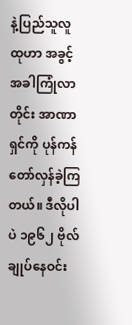နဲ့ပြည်သူလူထုဟာ အခွင့်အခါကြုံလာတိုင်း အာဏာရှင်ကို ပုန်ကန်တော်လှန်ခဲ့ကြတယ်။ ဒီလိုပါပဲ ၁၉၆၂ ဗိုလ်ချုပ်နေဝင်း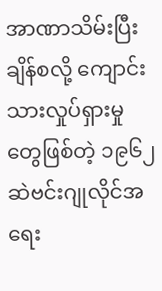အာဏာသိမ်းပြီးချိန်စလို့ ကျောင်းသားလှုပ်ရှားမှုတွေဖြစ်တဲ့ ၁၉၆၂ ဆဲဗင်းဂျုလိုင်အရေး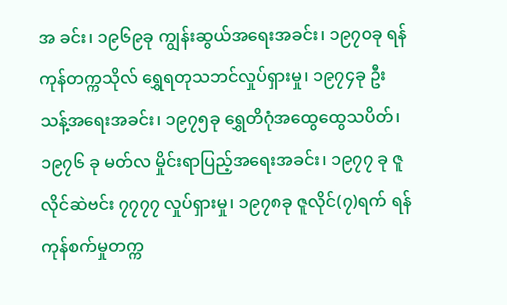အ ခင်း၊ ၁၉၆၉ခု ကျွန်းဆွယ်အရေးအခင်း၊ ၁၉၇၀ခု ရန်ကုန်တက္ကသိုလ် ရွှေရတုသဘင်လှုပ်ရှားမှု၊ ၁၉၇၄ခု ဦးသန့်အရေးအခင်း၊ ၁၉၇၅ခု ရွှေတိဂုံအထွေထွေသပိတ်၊ ၁၉၇၆ ခု မတ်လ မှိုင်းရာပြည့်အရေးအခင်း၊ ၁၉၇၇ ခု ဇူလိုင်ဆဲဗင်း ၇၇၇၇ လှုပ်ရှားမှု၊ ၁၉၇၈ခု ဇူလိုင်(၇)ရက် ရန်ကုန်စက်မှုတက္က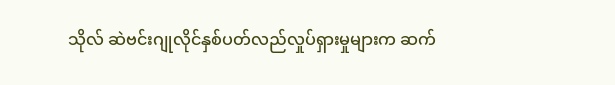သိုလ် ဆဲဗင်းဂျုလိုင်နှစ်ပတ်လည်လှုပ်ရှားမှုများက ဆက်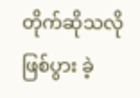တိုက်ဆိုသလို ဖြစ်ပွား ခဲ့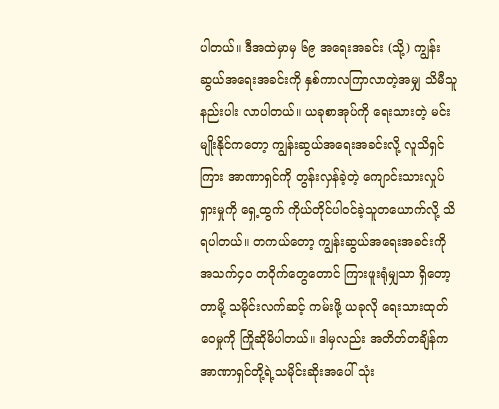ပါတယ်။ ဒီအထဲမှာမှ ၆၉ အရေးအခင်း (သို့) ကျွန်းဆွယ်အရေးအခင်းကို နှစ်ကာလကြာလာတဲ့အမျှ သိမီသူ နည်းပါး လာပါတယ်။ ယခုစာအုပ်ကို ရေးသားတဲ့ မင်းမျိုးနိုင်ကတော့ ကျွန်းဆွယ်အရေးအခင်းလို့ လူသိရှင်ကြား အာဏာရှင်ကို တွန်းလှန်ခဲ့တဲ့ ကျောင်းသားလှုပ်ရှားမှုကို ရှေ့ထွက် ကိုယ်တိုင်ပါဝင်ခဲ့သူတယောက်လို့ သိရပါတယ်။ တကယ်တော့ ကျွန်းဆွယ်အရေးအခင်းကို အသက်၄၀ တဝိုက်တွေတောင် ကြားဖူးရုံမျှသာ ရှိတော့တာမို့ သမိုင်းလက်ဆင့် ကမ်းဖို့ ယခုလို ရေးသားထုတ်ဝေမှုကို ကြိုဆိုမိပါတယ်။ ဒါမှလည်း အတိတ်တချိန်က အာဏာရှင်တို့ရဲ့သမိုင်းဆိုးအပေါ် သုံး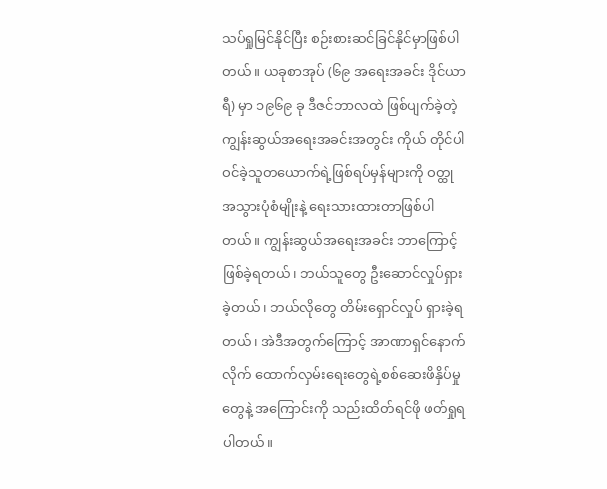သပ်ရှုမြင်နိုင်ပြီး စဉ်းစားဆင်ခြင်နိုင်မှာဖြစ်ပါတယ်။ ယခုစာအုပ် (၆၉ အရေးအခင်း ဒိုင်ယာရီ) မှာ ၁၉၆၉ ခု ဒီဇင်ဘာလထဲ ဖြစ်ပျက်ခဲ့တဲ့ ကျွန်းဆွယ်အရေးအခင်းအတွင်း ကိုယ် တိုင်ပါဝင်ခဲ့သူတယောက်ရဲ့ဖြစ်ရပ်မှန်များကို ဝတ္ထုအသွားပုံစံမျိုးနဲ့ ရေးသားထားတာဖြစ်ပါတယ်။ ကျွန်းဆွယ်အရေးအခင်း ဘာကြောင့် ဖြစ်ခဲ့ရတယ်၊ ဘယ်သူတွေ ဦးဆောင်လှုပ်ရှားခဲ့တယ်၊ ဘယ်လိုတွေ တိမ်းရှောင်လှုပ် ရှားခဲ့ရတယ်၊ အဲဒီအတွက်ကြောင့် အာဏာရှင်နောက်လိုက် ထောက်လှမ်းရေးတွေရဲ့စစ်ဆေးဖိနှိပ်မှုတွေနဲ့ အကြောင်းကို သည်းထိတ်ရင်ဖို ဖတ်ရှုရပါတယ်။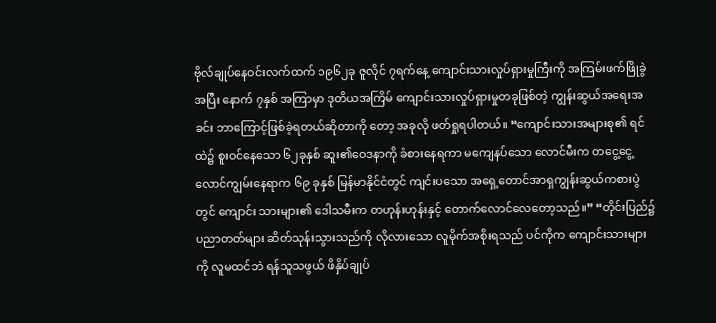ဗိုလ်ချုပ်နေဝင်းလက်ထက် ၁၉၆၂ခု ဇူလိုင် ၇ရက်နေ့ ကျောင်းသားလှုပ်ရှားမှုကြီးကို အကြမ်းဖက်ဖြိုခွဲအပြီး နောက် ၇နှစ် အကြာမှာ ဒုတိယအကြိမ် ကျောင်းသားလှုပ်ရှားမှုတခုဖြစ်တဲ့ ကျွန်းဆွယ်အရေးအခင်း ဘာကြောင့်ဖြစ်ခဲ့ရတယ်ဆိုတာကို တော့ အခုလို ဖတ်ရှုရပါတယ်။ “ကျောင်းသားအများစု၏ ရင်ထဲ၌ စူးဝင်နေသော ၆၂ခုနှစ် ဆူး၏ဝေဒနာကို ခံစားနေရကာ မကျေနပ်သော လောင်မီးက တငွေ့ငွေ့လောင်ကျွမ်းနေရာက ၆၉ ခုနှစ် မြန်မာနိုင်ငံတွင် ကျင်းပသော အရှေ့တောင်အာရှကျွန်းဆွယ်ကစားပွဲတွင် ကျောင်း သားများ၏ ဒေါသမီးက တဟုန်းဟုန်းနှင့် တောက်လောင်လေတော့သည်။” “တိုင်းပြည်၌ ပညာတတ်များ ဆိတ်သုန်းသွားသည်ကို လိုလားသော လူမိုက်အစိုးရသည် ပင်ကိုက ကျောင်းသားများကို လူမထင်ဘဲ ရန်သူသဖွယ် ဖိနှိပ်ချုပ်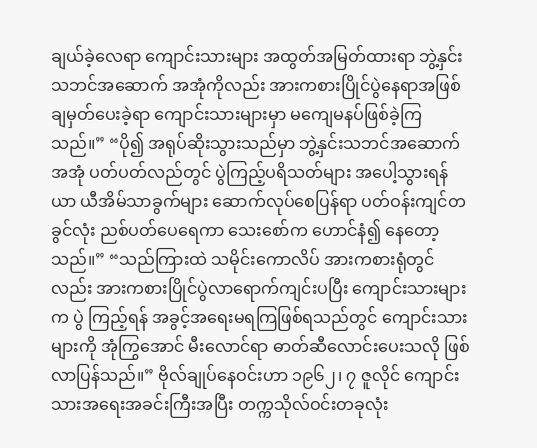ချယ်ခဲ့လေရာ ကျောင်းသားများ အထွတ်အမြတ်ထားရာ ဘွဲ့နှင်းသဘင်အဆောက် အအုံကိုလည်း အားကစားပြိုင်ပွဲနေရာအဖြစ် ချမှတ်ပေးခဲ့ရာ ကျောင်းသားများမှာ မကျေမနပ်ဖြစ်ခဲ့ကြသည်။” “ပို၍ အရုပ်ဆိုးသွားသည်မှာ ဘွဲ့နှင်းသဘင်အဆောက်အအုံ ပတ်ပတ်လည်တွင် ပွဲကြည့်ပရိသတ်များ အပေါ့သွားရန် ယာ ယီအိမ်သာခွက်များ ဆောက်လုပ်စေပြန်ရာ ပတ်ဝန်းကျင်တခွင်လုံး ညစ်ပတ်ပေရေကာ သေးစော်က ဟောင်နံ၍ နေတော့ သည်။” “သည်ကြားထဲ သမိုင်းကောလိပ် အားကစားရုံတွင်လည်း အားကစားပြိုင်ပွဲလာရောက်ကျင်းပပြီး ကျောင်းသားများက ပွဲ ကြည့်ရန် အခွင့်အရေးမရကြဖြစ်ရသည်တွင် ကျောင်းသားများကို အုံကြွအောင် မီးလောင်ရာ ဓာတ်ဆီလောင်းပေးသလို ဖြစ်လာပြန်သည်။” ဗိုလ်ချုပ်နေဝင်းဟာ ၁၉၆၂၊ ၇ ဇူလိုင် ကျောင်းသားအရေးအခင်းကြီးအပြီး တက္ကသိုလ်ဝင်းတခုလုံး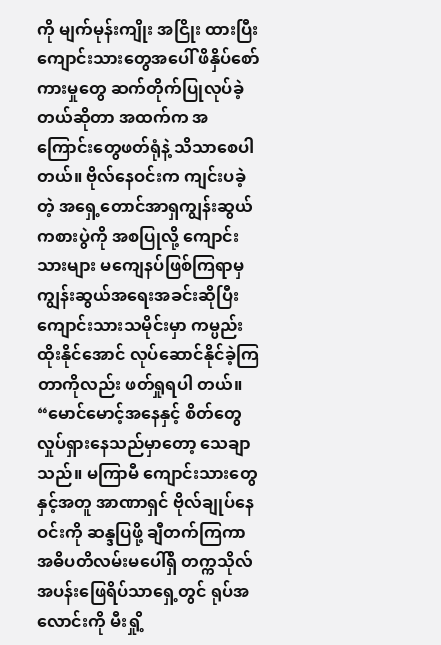ကို မျက်မုန်းကျိုး အငြိုး ထားပြီး ကျောင်းသားတွေအပေါ် ဖိနှိပ်စော်ကားမှုတွေ ဆက်တိုက်ပြုလုပ်ခဲ့တယ်ဆိုတာ အထက်က အကြောင်းတွေဖတ်ရုံနဲ့ သိသာစေပါတယ်။ ဗိုလ်နေဝင်းက ကျင်းပခဲ့တဲ့ အရှေ့တောင်အာရှကျွန်းဆွယ်ကစားပွဲကို အစပြုလို့ ကျောင်းသားများ မကျေနပ်ဖြစ်ကြရာမှ ကျွန်းဆွယ်အရေးအခင်းဆိုပြီး ကျောင်းသားသမိုင်းမှာ ကမ္ပည်းထိုးနိုင်အောင် လုပ်ဆောင်နိုင်ခဲ့ကြတာကိုလည်း ဖတ်ရှုရပါ တယ်။ “မောင်မောင့်အနေနှင့် စိတ်တွေလှုပ်ရှားနေသည်မှာတော့ သေချာသည်။ မကြာမီ ကျောင်းသားတွေနှင့်အတူ အာဏာရှင် ဗိုလ်ချုပ်နေဝင်းကို ဆန္ဒပြဖို့ ချီတက်ကြကာ အဓိပတိလမ်းမပေါ်ရှိ တက္ကသိုလ် အပန်းဖြေရိပ်သာရှေ့တွင် ရုပ်အလောင်းကို မီးရှို့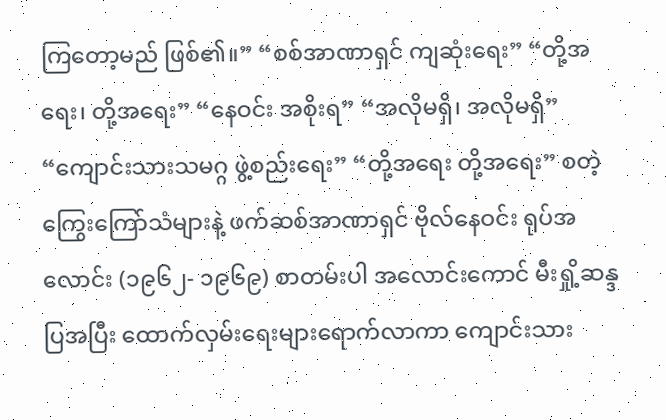ကြတော့မည် ဖြစ်၏။” “စစ်အာဏာရှင် ကျဆုံးရေး” “တို့အရေး၊ တို့အရေး” “နေဝင်း အစိုးရ” “အလိုမရှိ၊ အလိုမရှိ” “ကျောင်းသားသမဂ္ဂ ဖွဲ့စည်းရေး” “တို့အရေး တို့အရေး” စတဲ့ ကြွေးကြော်သံများနဲ့ ဖက်ဆစ်အာဏာရှင် ဗိုလ်နေဝင်း ရုပ်အလောင်း (၁၉၆၂- ၁၉၆၉) စာတမ်းပါ အလောင်းကောင် မီးရှို့ဆန္ဒပြအပြီး ထောက်လှမ်းရေးများရောက်လာကာ ကျောင်းသား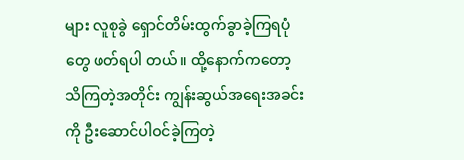များ လူစုခွဲ ရှောင်တိမ်းထွက်ခွာခဲ့ကြရပုံတွေ ဖတ်ရပါ တယ်။ ထို့နောက်ကတော့ သိကြတဲ့အတိုင်း ကျွန်းဆွယ်အရေးအခင်းကို ဦးဆောင်ပါဝင်ခဲ့ကြတဲ့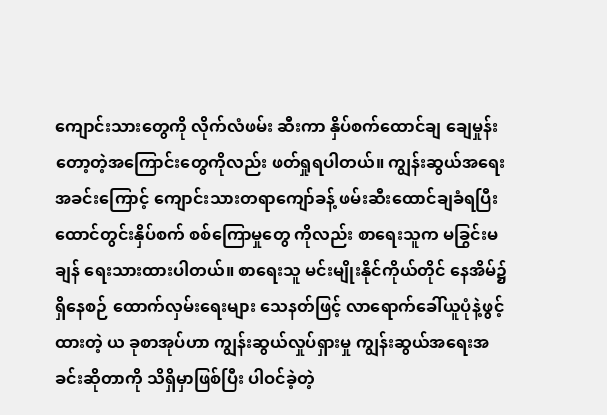ကျောင်းသားတွေကို လိုက်လံဖမ်း ဆီးကာ နှိပ်စက်ထောင်ချ ချေမှုန်းတော့တဲ့အကြောင်းတွေကိုလည်း ဖတ်ရှုရပါတယ်။ ကျွန်းဆွယ်အရေးအခင်းကြောင့် ကျောင်းသားတရာကျော်ခန့် ဖမ်းဆီးထောင်ချခံရပြီး ထောင်တွင်းနှိပ်စက် စစ်ကြောမှုတွေ ကိုလည်း စာရေးသူက မခြွင်းမချန် ရေးသားထားပါတယ်။ စာရေးသူ မင်းမျိုးနိုင်ကိုယ်တိုင် နေအိမ်၌ ရှိနေစဉ် ထောက်လှမ်းရေးများ သေနတ်ဖြင့် လာရောက်ခေါ်ယူပုံနဲ့ဖွင့်ထားတဲ့ ယ ခုစာအုပ်ဟာ ကျွန်းဆွယ်လှုပ်ရှားမှု ကျွန်းဆွယ်အရေးအခင်းဆိုတာကို သိရှိမှာဖြစ်ပြီး ပါဝင်ခဲ့တဲ့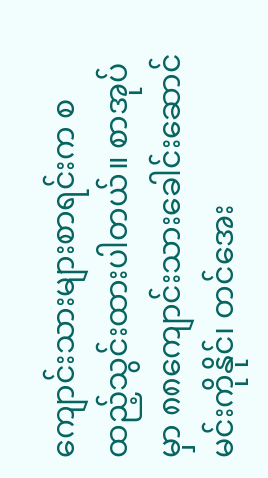ကျောင်းသားများစာရင်းက စ ထည့်သွင်းထားပါတယ်။ စာအုပ်မှာ ၈၈ကျောင်းသားခေါင်းဆောင် မင်းကိုနိုင်၊ တင်အေး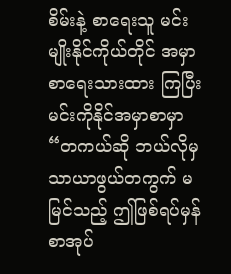စိမ်းနဲ့ စာရေးသူ မင်းမျိုးနိုင်ကိုယ်တိုင် အမှာစာရေးသားထား ကြပြီး မင်းကိုနိုင်အမှာစာမှာ “တကယ်ဆို ဘယ်လိုမှ သာယာဖွယ်တကွက် မမြင်သည့် ဤဖြစ်ရပ်မှန် စာအုပ်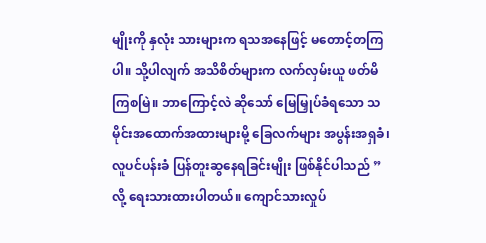မျိုးကို နှလုံး သားများက ရသအနေဖြင့် မတောင့်တကြပါ။ သို့ပါလျက် အသိစိတ်များက လက်လှမ်းယူ ဖတ်မိကြစမြဲ။ ဘာကြောင့်လဲ ဆိုသော် မြေမြှုပ်ခံရသော သမိုင်းအထောက်အထားများမို့ ခြေလက်များ အပွန်းအရှခံ၊ လူပင်ပန်းခံ ပြန်တူးဆွနေရခြင်းမျိုး ဖြစ်နိုင်ပါသည် ” လို့ ရေးသားထားပါတယ်။ ကျောင်သားလှုပ်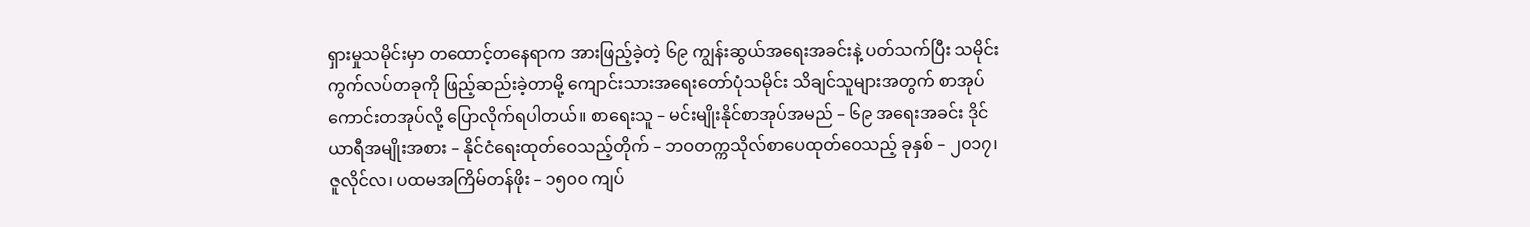ရှားမှုသမိုင်းမှာ တထောင့်တနေရာက အားဖြည့်ခဲ့တဲ့ ၆၉ ကျွန်းဆွယ်အရေးအခင်းနဲ့ ပတ်သက်ပြီး သမိုင်း ကွက်လပ်တခုကို ဖြည့်ဆည်းခဲ့တာမို့ ကျောင်းသားအရေးတော်ပုံသမိုင်း သိချင်သူများအတွက် စာအုပ်ကောင်းတအုပ်လို့ ပြောလိုက်ရပါတယ်။ စာရေးသူ – မင်းမျိုးနိုင်စာအုပ်အမည် – ၆၉ အရေးအခင်း ဒိုင်ယာရီအမျိုးအစား – နိုင်ငံရေးထုတ်ဝေသည့်တိုက် – ဘဝတက္ကသိုလ်စာပေထုတ်ဝေသည့် ခုနှစ် – ၂၀၁၇၊ ဇူလိုင်လ၊ ပထမအကြိမ်တန်ဖိုး – ၁၅၀၀ ကျပ်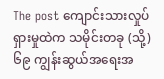The post ကျောင်းသားလှုပ်ရှားမှုထဲက သမိုင်းတခု (သို့) ၆၉ ကျွန်းဆွယ်အရေးအ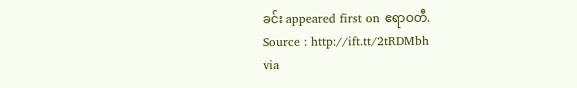ခင်း appeared first on ဧရာဝတီ.
Source : http://ift.tt/2tRDMbh
via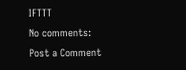IFTTT
No comments:
Post a Comment